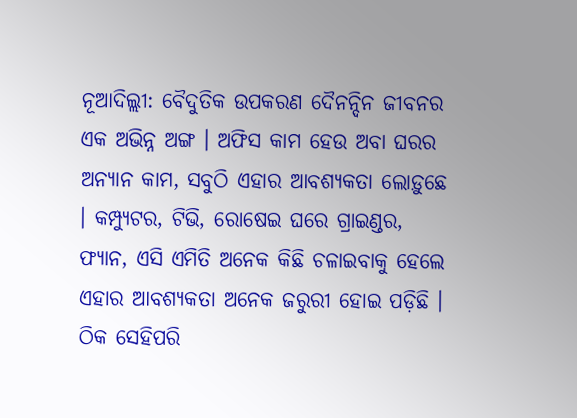ନୂଆଦିଲ୍ଲୀ: ବୈଦୁତିକ ଉପକରଣ ଦୈନନ୍ଦିନ ଜୀବନର ଏକ ଅଭିନ୍ନ ଅଙ୍ଗ । ଅଫିସ କାମ ହେଉ ଅବା ଘରର ଅନ୍ୟାନ କାମ, ସବୁଠି ଏହାର ଆବଶ୍ୟକତା ଲୋଡ଼ୁଛେ । କମ୍ପ୍ୟୁଟର, ଟିଭି, ରୋଷେଇ ଘରେ ଗ୍ରାଇଣ୍ଡର, ଫ୍ୟାନ, ଏସି ଏମିତି ଅନେକ କିଛି ଚଳାଇବାକୁ ହେଲେ ଏହାର ଆବଶ୍ୟକତା ଅନେକ ଜରୁରୀ ହୋଇ ପଡ଼ିଛି । ଠିକ ସେହିପରି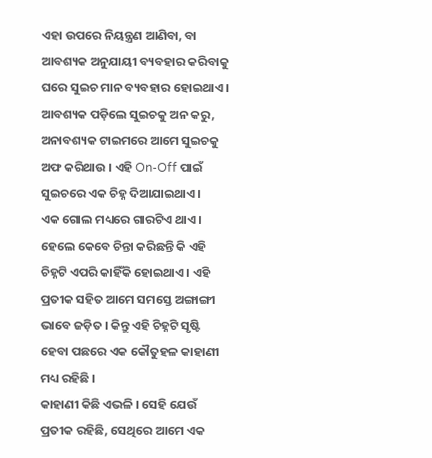ଏହା ଉପରେ ନିୟନ୍ତ୍ରଣ ଆଣିବା, ବା ଆବଶ୍ୟକ ଅନୁଯାୟୀ ବ୍ୟବହାର କରିବାକୁ ଘରେ ସୁଇଚ ମାନ ବ୍ୟବହାର ହୋଇଥାଏ । ଆବଶ୍ୟକ ପଡ଼ିଲେ ସୁଇଚକୁ ଅନ କରୁ, ଅନାବଶ୍ୟକ ଟାଇମରେ ଆମେ ସୁଇଚକୁ ଅଫ କରିଥାଉ । ଏହି On-Off ପାଇଁ ସୁଇଚରେ ଏକ ଚିହ୍ନ ଦିଆଯାଇଥାଏ ।
ଏକ ଗୋଲ ମଧ୍ୟରେ ଗାରଟିଏ ଥାଏ । ହେଲେ କେବେ ଚିନ୍ତା କରିଛନ୍ତି କି ଏହି ଚିହ୍ନଟି ଏପରି କାହିଁକି ହୋଇଥାଏ । ଏହି ପ୍ରତୀକ ସହିତ ଆମେ ସମସ୍ତେ ଅଙ୍ଗାଙ୍ଗୀ ଭାବେ ଜଡ଼ିତ । କିନ୍ତୁ ଏହି ଚିହ୍ନଟି ସୃଷ୍ଟି ହେବା ପଛରେ ଏକ କୌତୁହଳ କାହାଣୀ ମଧ୍ୟ ରହିଛି ।
କାହାଣୀ କିଛି ଏଭଳି । ସେହି ଯେଉଁ ପ୍ରତୀକ ରହିଛି, ସେଥିରେ ଆମେ ଏକ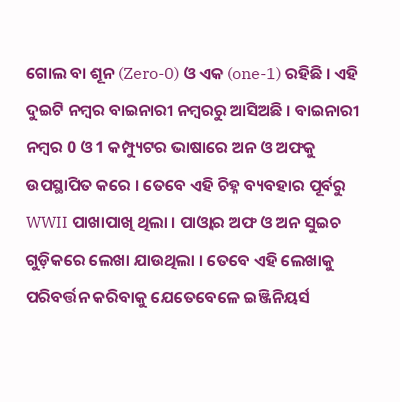ଗୋଲ ବା ଶୂନ (Zero-0) ଓ ଏକ (one-1) ରହିଛି । ଏହି ଦୁଇଟି ନମ୍ବର ବାଇନାରୀ ନମ୍ବରରୁ ଆସିଅଛି । ବାଇନାରୀ ନମ୍ବର 0 ଓ 1 କମ୍ପ୍ୟୁଟର ଭାଷାରେ ଅନ ଓ ଅଫକୁ ଉପସ୍ଥାପିତ କରେ । ତେବେ ଏହି ଚିହ୍ନ ବ୍ୟବହାର ପୂର୍ବରୁ WWII ପାଖାପାଖି ଥିଲା । ପାଓ୍ୱାର ଅଫ ଓ ଅନ ସୁଇଚ ଗୁଡ଼ିକରେ ଲେଖା ଯାଉଥିଲା । ତେବେ ଏହି ଲେଖାକୁ ପରିବର୍ତ୍ତନ କରିବାକୁ ଯେତେବେଳେ ଇଞ୍ଜିନିୟର୍ସ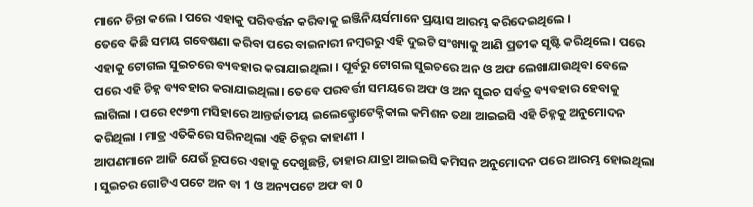ମାନେ ଚିନ୍ତା କଲେ । ପରେ ଏହାକୁ ପରିବର୍ତ୍ତନ କରିବାକୁ ଇଞ୍ଜିନିୟର୍ସମାନେ ପ୍ରୟାସ ଆରମ୍ଭ କରିଦେଇଥିଲେ ।
ତେବେ କିଛି ସମୟ ଗବେଷଣା କରିବା ପରେ ବାଇନାରୀ ନମ୍ବରରୁ ଏହି ଦୁଇଟି ସଂଖ୍ୟାକୁ ଆଣି ପ୍ରତୀକ ସୃଷ୍ଟି କରିଥିଲେ । ପରେ ଏହାକୁ ଟୋଗଲ ସୁଇଚରେ ବ୍ୟବହାର କରାଯାଇଥିଲା । ପୂର୍ବରୁ ଟୋଗଲ ସୁଇଚରେ ଅନ ଓ ଅଫ ଲେଖାଯାଉଥିବା ବେଳେ ପରେ ଏହି ଚିହ୍ନ ବ୍ୟବହାର କରାଯାଇଥିଲା। ତେବେ ପରବର୍ତ୍ତୀ ସମୟରେ ଅଫ ଓ ଅନ ସୁଇଚ ସର୍ବତ୍ର ବ୍ୟବହାର ହେବାକୁ ଲାଗିଲା । ପରେ ୧୯୭୩ ମସିହାରେ ଆନ୍ତର୍ଜାତୀୟ ଇଲେକ୍ଟ୍ରୋଟେକ୍ନିକାଲ କମିଶନ ତଥା ଆଇଇସି ଏହି ଚିହ୍ନକୁ ଅନୁମୋଦନ କରିଥିଲା । ମାତ୍ର ଏତିକିରେ ସରିନଥିଲା ଏହି ଚିହ୍ନର କାହାଣୀ ।
ଆପଣମାନେ ଆଜି ଯେଉଁ ରୂପରେ ଏହାକୁ ଦେଖୁଛନ୍ତି, ତାହାର ଯାତ୍ରା ଆଇଇସି କମିସନ ଅନୁମୋଦନ ପରେ ଆରମ୍ଭ ହୋଇଥିଲା । ସୁଇଚର ଗୋଟିଏ ପଟେ ଅନ ବା 1 ଓ ଅନ୍ୟପଟେ ଅଫ ବା 0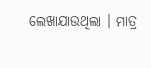ଲେଖାଯାଉଥିଲା । ମାତ୍ର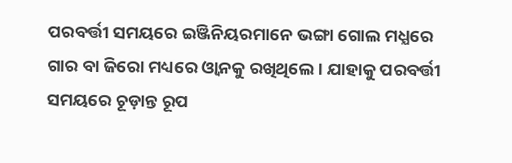ପରବର୍ତ୍ତୀ ସମୟରେ ଇଞ୍ଜିନିୟରମାନେ ଭଙ୍ଗା ଗୋଲ ମଧ୍ଯରେ ଗାର ବା ଜିରୋ ମଧ୍ୟରେ ଓ୍ବାନକୁ ରଖିଥିଲେ । ଯାହାକୁ ପରବର୍ତ୍ତୀ ସମୟରେ ଚୂଡ଼ାନ୍ତ ରୂପ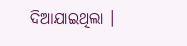ଦିଆଯାଇଥିଲା ।